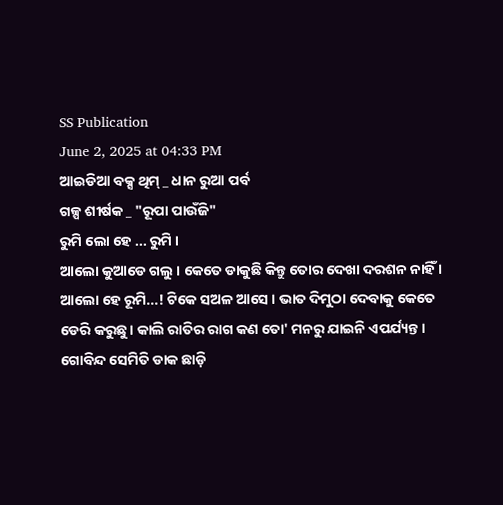SS Publication
June 2, 2025 at 04:33 PM
ଆଇଡିଆ ବକ୍ସ ଥିମ୍ _ ଧାନ ରୁଆ ପର୍ବ
ଗଳ୍ପ ଶୀର୍ଷକ _ "ରୂପା ପାଉଁଜି"
ରୁମି ଲୋ ହେ ... ରୁମି ।
ଆଲୋ କୁଆଡେ ଗଲୁ । କେତେ ଡାକୁଛି କିନ୍ତୁ ତୋର ଦେଖା ଦରଶନ ନାହିଁ । ଆଲୋ ହେ ରୂମି...! ଟିକେ ସଅଳ ଆସେ । ଭାତ ଦିମୁଠା ଦେବାକୁ କେତେ ଡେରି କରୁଛୁ। କାଲି ରାତିର ରାଗ କଣ ତୋ' ମନରୁ ଯାଇନି ଏପର୍ଯ୍ୟନ୍ତ ।
ଗୋବିନ୍ଦ ସେମିତି ଡାକ ଛାଡ଼ି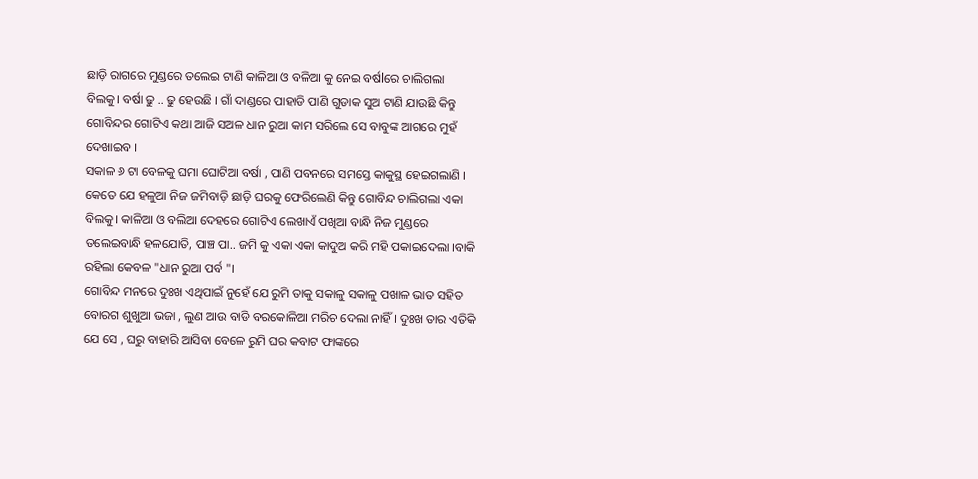ଛାଡ଼ି ରାଗରେ ମୁଣ୍ଡରେ ତଲେଇ ଟାଣି କାଳିଆ ଓ ବଳିଆ କୁ ନେଇ ବର୍ଷlରେ ଚାଲିଗଲା ବିଲକୁ। ବର୍ଷା ଢୁ .. ଢୁ ହେଉଛି । ଗାଁ ଦାଣ୍ଡରେ ପାହାଡି ପାଣି ଗୁଡାକ ସୁଅ ଟାଣି ଯାଉଛି କିନ୍ତୁ ଗୋବିନ୍ଦର ଗୋଟିଏ କଥା ଆଜି ସଅଳ ଧାନ ରୁଆ କାମ ସରିଲେ ସେ ବାବୁଙ୍କ ଆଗରେ ମୁହଁ ଦେଖାଇବ ।
ସକାଳ ୬ ଟା ବେଳକୁ ଘମା ଘୋଟିଆ ବର୍ଷା , ପାଣି ପବନରେ ସମସ୍ତେ କାକୁସ୍ଥ ହେଇଗଲାଣି । କେତେ ଯେ ହଳୁଆ ନିଜ ଜମିବାଡ଼ି ଛାଡ଼ି ଘରକୁ ଫେରିଲେଣି କିନ୍ତୁ ଗୋବିନ୍ଦ ଚାଲିଗଲା ଏକା ବିଲକୁ। କାଳିଆ ଓ ବଲିଆ ଦେହରେ ଗୋଟିଏ ଲେଖାଏଁ ପଖିଆ ବାନ୍ଧି ନିଜ ମୁଣ୍ଡରେ ତଲେଇବାନ୍ଧି ହଳଯୋତି, ପାଞ୍ଚ ପା.. ଜମି କୁ ଏକା ଏକା କାଦୁଅ କରି ମହି ପକାଇଦେଲା ।ବାକି ରହିଲା କେବଳ "ଧାନ ରୁଆ ପର୍ବ "।
ଗୋବିନ୍ଦ ମନରେ ଦୁଃଖ ଏଥିପାଇଁ ନୁହେଁ ଯେ ରୁମି ତାକୁ ସକାଳୁ ସକାଳୁ ପଖାଳ ଭାତ ସହିତ ବୋରଗ ଶୁଖୁଆ ଭଜା , ଲୁଣ ଆଉ ବାଡି ବରକୋଳିଆ ମରିଚ ଦେଲା ନାହିଁ । ଦୁଃଖ ତାର ଏତିକି ଯେ ସେ , ଘରୁ ବାହାରି ଆସିବା ବେଳେ ରୁମି ଘର କବାଟ ଫାଙ୍କରେ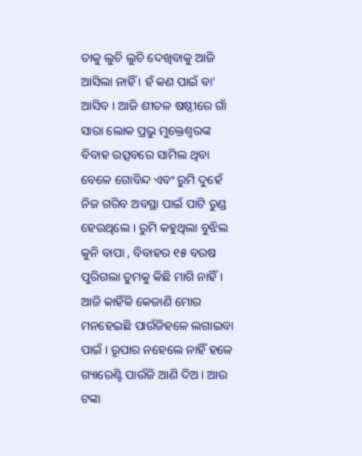ତାକୁ ଲୁଚି ଲୁଚି ଦେଖିବାକୁ ଆଜି ଆସିଲା ନାହିଁ । ହଁ କଣ ପାଇଁ ବା' ଆସିବ । ଆଜି ଶୀତଳ ଷଷ୍ଠୀରେ ଗାଁ ସାରା ଲୋକ ପ୍ରଭୁ ମୁକ୍ତେଶ୍ଵରଙ୍କ ବିବାହ ଉତ୍ସବରେ ସାମିଲ ଥିବା ବେଳେ ଗୋବିନ୍ଦ ଏବଂ ରୁମି ଦୁହେଁ ନିଜ ଗରିବ ଅବସ୍ଥା ପାଇଁ ପାଟି ତୁଣ୍ଡ ହେଉଥିଲେ । ରୁମି କହୁଥିଲା ବୁଝିଲ କୁନି ବାପା , ବିବାହର ୧୫ ବରଷ ପୁରିଗଲା ତୁମକୁ କିଛି ମାଗି ନାହିଁ । ଆଜି କାହିଁକି କେଜାଣି ମୋର ମନହେଇଛି ପାଉଁଜିହଳେ ଲଗାଇବା ପାଇଁ । ରୂପାର ନହେଲେ ନାହିଁ ହଳେ ଗ୍ୟାରେଣ୍ଟି ପାଉଁଜି ଆଣି ଦିଅ । ଆଉ ଟଙ୍କା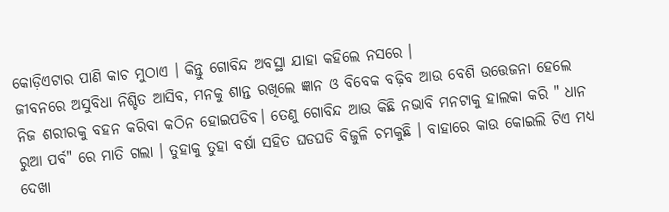କୋଡ଼ିଏଟାର ପାଣି କାଚ ମୁଠାଏ । କିନ୍ତୁ ଗୋବିନ୍ଦ ଅବସ୍ଥା ଯାହା କହିଲେ ନସରେ ।
ଜୀବନରେ ଅସୁବିଧା ନିଶ୍ଚିତ ଆସିବ, ମନକୁ ଶାନ୍ତ ରଖିଲେ ଜ୍ଞାନ ଓ ବିବେକ ବଢ଼ିବ ଆଉ ବେଶି ଉତ୍ତେଜନା ହେଲେ ନିଜ ଶରୀରକୁ ବହନ କରିବା କଠିନ ହୋଇପଡିବ। ତେଣୁ ଗୋବିନ୍ଦ ଆଉ କିଛି ନଭାବି ମନଟାକୁ ହାଲକା କରି " ଧାନ ରୁଆ ପର୍ବ" ରେ ମାତି ଗଲା । ତୁହାକୁ ତୁହା ବର୍ଷା ସହିତ ଘଡଘଡି ବିଜୁଳି ଚମକୁଛି । ବାହାରେ କାଉ କୋଇଲି ଟିଏ ମଧ୍ୟ ଦେଖା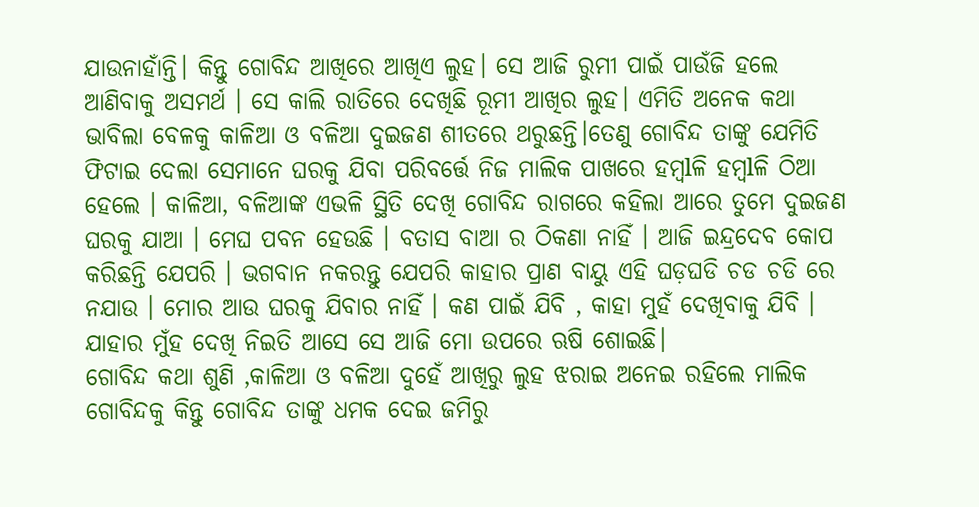ଯାଉନାହାଁନ୍ତି। କିନ୍ତୁ ଗୋବିନ୍ଦ ଆଖିରେ ଆଖିଏ ଲୁହ। ସେ ଆଜି ରୁମୀ ପାଇଁ ପାଉଁଜି ହଲେ ଆଣିବାକୁ ଅସମର୍ଥ । ସେ କାଲି ରାତିରେ ଦେଖିଛି ରୂମୀ ଆଖିର ଲୁହ। ଏମିତି ଅନେକ କଥା ଭାବିଲା ବେଳକୁ କାଳିଆ ଓ ବଳିଆ ଦୁଇଜଣ ଶୀତରେ ଥରୁଛନ୍ତି।ତେଣୁ ଗୋବିନ୍ଦ ତାଙ୍କୁ ଯେମିତି ଫିଟାଇ ଦେଲା ସେମାନେ ଘରକୁ ଯିବା ପରିବର୍ତ୍ତେ ନିଜ ମାଲିକ ପାଖରେ ହମ୍ବlଳି ହମ୍ବlଳି ଠିଆ ହେଲେ । କାଳିଆ, ବଳିଆଙ୍କ ଏଭଳି ସ୍ଥିତି ଦେଖି ଗୋବିନ୍ଦ ରାଗରେ କହିଲା ଆରେ ତୁମେ ଦୁଇଜଣ ଘରକୁ ଯାଆ । ମେଘ ପବନ ହେଉଛି । ବତାସ ବାଆ ର ଠିକଣା ନାହିଁ । ଆଜି ଇନ୍ଦ୍ରଦେବ କୋପ କରିଛନ୍ତି ଯେପରି । ଭଗବାନ ନକରନ୍ତୁ ଯେପରି କାହାର ପ୍ରାଣ ବାୟୁ ଏହି ଘଡ଼ଘଡି ଚଡ ଚଡି ରେ ନଯାଉ । ମୋର ଆଉ ଘରକୁ ଯିବାର ନାହିଁ । କଣ ପାଇଁ ଯିବି , କାହା ମୁହଁ ଦେଖିବାକୁ ଯିବି । ଯାହାର ମୁଁହ ଦେଖି ନିଇତି ଆସେ ସେ ଆଜି ମୋ ଉପରେ ଋଷି ଶୋଇଛି।
ଗୋବିନ୍ଦ କଥା ଶୁଣି ,କାଳିଆ ଓ ବଳିଆ ଦୁହେଁ ଆଖିରୁ ଲୁହ ଝରାଇ ଅନେଇ ରହିଲେ ମାଲିକ ଗୋବିନ୍ଦକୁ କିନ୍ତୁ ଗୋବିନ୍ଦ ତାଙ୍କୁ ଧମକ ଦେଇ ଜମିରୁ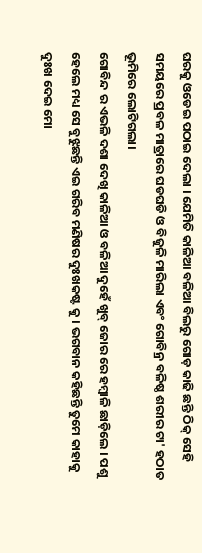ଘରକୁ ଓଡେଇ ପଠାଇ ଦେଲା । ଯେମିତି କାଳିଆ ବଳିଆ ବିଲରୁ ଗୋଡ଼ କାଢି ଛନ୍ତି ଠିକ୍ ସେହି ସମୟରେ ପ୍ରବଳ ମାତ୍ରାରେ ଘଡଘଡି ଓ ବିଜୁଳି ମାରିଲା ଏବଂ ଗୋବିନ୍ର ବଳିଷ୍ଠ ଶରୀର ଟା' ହଠାତ ଭୂମିରେ ଲୋଟିଗଲା।
ଗୋବିନ୍ଦ ର ଏଭଳି ଦଶା ଦେଖି କାଳିଆ ଓ ବଳିଆ ଦୁହେଁ ଖୁବ୍ ଜୋର ରେ ହମ୍ବାଳି ଛାଡ଼ିଲେ । ପଶୁ ହେଲେ ମଧ୍ୟ ସେ ବୁଝୁଛନ୍ତି ଏଇ ଗରିବ ମଣିଷର ଦୁଃଖକଷ୍ଟ କୁ । ଭଗବାନ କହିଛନ୍ତି ତୁମେ କାହାକୁ ଦୁଃଖ ଦେଇ ମୋ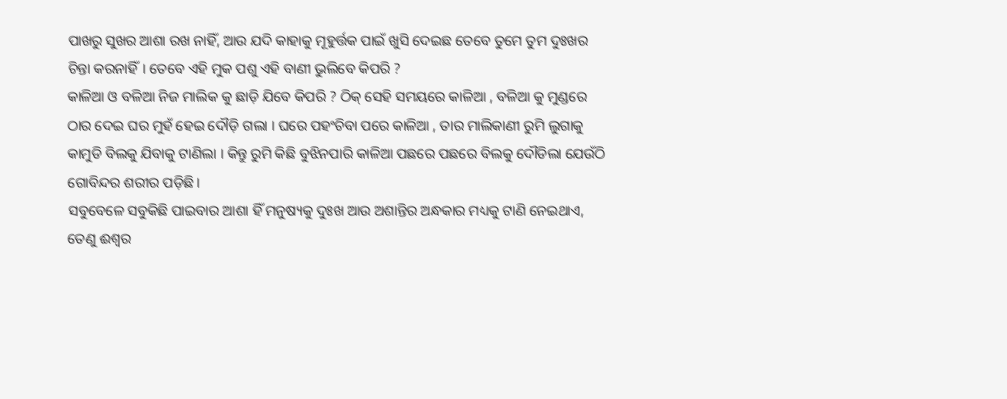ପାଖରୁ ସୁଖର ଆଶା ରଖ ନାହିଁ, ଆଉ ଯଦି କାହାକୁ ମୂହୁର୍ତ୍ତକ ପାଇଁ ଖୁସି ଦେଇଛ ତେବେ ତୁମେ ତୁମ ଦୁଃଖର ଚିନ୍ତା କରନାହିଁ। ତେବେ ଏହି ମୁକ ପଶୁ ଏହି ବାଣୀ ଭୁଲିବେ କିପରି ?
କାଳିଆ ଓ ବଳିଆ ନିଜ ମାଲିକ କୁ ଛାଡ଼ି ଯିବେ କିପରି ? ଠିକ୍ ସେହି ସମୟରେ କାଳିଆ , ବଳିଆ କୁ ମୁଣ୍ଡରେ ଠାର ଦେଇ ଘର ମୁହଁ ହେଇ ଦୌଡ଼ି ଗଲା । ଘରେ ପହଂଚିବା ପରେ କାଳିଆ , ତାର ମାଲିକାଣୀ ରୁମି ଲୁଗାକୁ କାମୁଡି ବିଲକୁ ଯିବାକୁ ଟାଣିଲା । କିନ୍ତୁ ରୁମି କିଛି ବୁଝିନପାରି କାଳିଆ ପଛରେ ପଛରେ ବିଲକୁ ଦୌଡିଲା ଯେଉଁଠି ଗୋବିନ୍ଦର ଶରୀର ପଡ଼ିଛି।
ସବୁବେଳେ ସବୁକିଛି ପାଇବାର ଆଶା ହିଁ ମନୁଷ୍ୟକୁ ଦୁଃଖ ଆଉ ଅଶାନ୍ତିର ଅନ୍ଧକାର ମଧ୍ୟକୁ ଟାଣି ନେଇଥାଏ, ତେଣୁ ଈଶ୍ୱର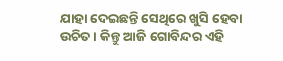ଯାହା ଦେଇଛନ୍ତି ସେଥିରେ ଖୁସି ହେବା ଉଚିତ । କିନ୍ତୁ ଆଜି ଗୋବିନ୍ଦର ଏହି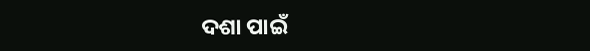ଦଶା ପାଇଁ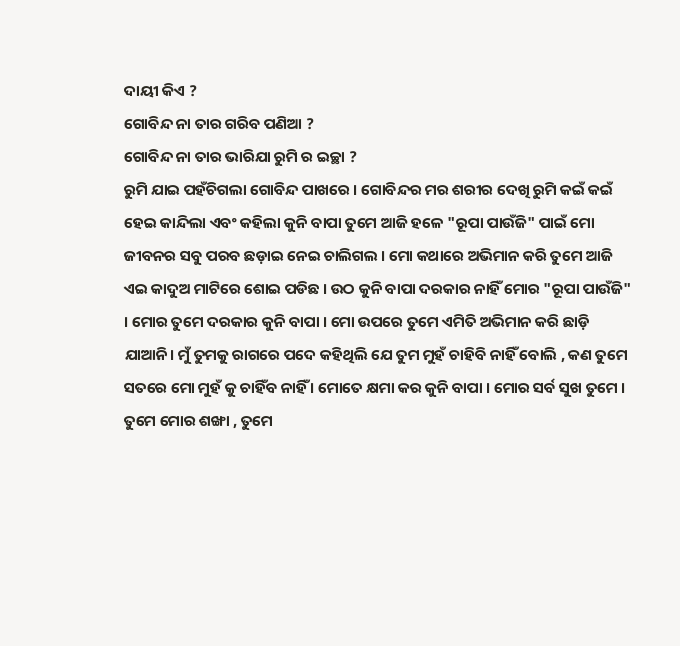ଦାୟୀ କିଏ ?
ଗୋବିନ୍ଦ ନା ତାର ଗରିବ ପଣିଆ ?
ଗୋବିନ୍ଦ ନା ତାର ଭାରିଯା ରୁମି ର ଇଚ୍ଛା ?
ରୁମି ଯାଇ ପହଁଚିଗଲା ଗୋବିନ୍ଦ ପାଖରେ । ଗୋବିନ୍ଦର ମର ଶରୀର ଦେଖି ରୁମି କଇଁ କଇଁ ହେଇ କାନ୍ଦିଲା ଏବଂ କହିଲା କୁନି ବାପା ତୁମେ ଆଜି ହଳେ "ରୂପା ପାଉଁଜି" ପାଇଁ ମୋ ଜୀବନର ସବୁ ପରବ ଛଡ଼ାଇ ନେଇ ଚାଲିଗଲ । ମୋ କଥାରେ ଅଭିମାନ କରି ତୁମେ ଆଜି ଏଇ କାଦୁଅ ମାଟିରେ ଶୋଇ ପଡିଛ । ଉଠ କୁନି ବାପା ଦରକାର ନାହିଁ ମୋର "ରୂପା ପାଉଁଜି" । ମୋର ତୁମେ ଦରକାର କୁନି ବାପା । ମୋ ଉପରେ ତୁମେ ଏମିତି ଅଭିମାନ କରି ଛାଡ଼ି ଯାଆନି। ମୁଁ ତୁମକୁ ରାଗରେ ପଦେ କହିଥିଲି ଯେ ତୁମ ମୁହଁ ଚାହିବି ନାହିଁ ବୋଲି , କଣ ତୁମେ ସତରେ ମୋ ମୁହଁ କୁ ଚାହିଁବ ନାହିଁ । ମୋତେ କ୍ଷମା କର କୁନି ବାପା । ମୋର ସର୍ବ ସୁଖ ତୁମେ । ତୁମେ ମୋର ଶଙ୍ଖା , ତୁମେ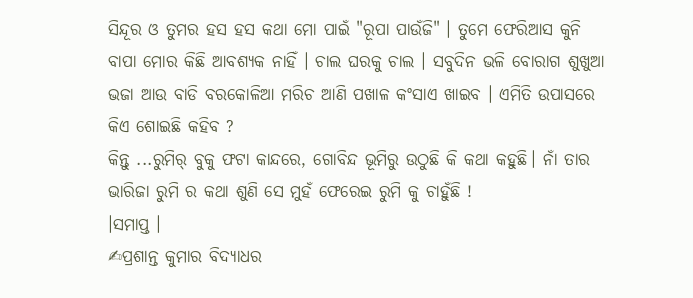ସିନ୍ଦୂର ଓ ତୁମର ହସ ହସ କଥା ମୋ ପାଇଁ "ରୂପା ପାଉଁଜି" । ତୁମେ ଫେରିଆସ କୁନି ବାପା ମୋର କିଛି ଆବଶ୍ୟକ ନାହିଁ । ଚାଲ ଘରକୁ ଚାଲ । ସବୁଦିନ ଭଳି ବୋରାଗ ଶୁଖୁଆ ଭଜା ଆଉ ବାଡି ବରକୋଳିଆ ମରିଚ ଆଣି ପଖାଳ କଂସାଏ ଖାଇବ । ଏମିତି ଉପାସରେ କିଏ ଶୋଇଛି କହିବ ?
କିନ୍ତୁ ...ରୁମିର୍ ବୁକୁ ଫଟା କାନ୍ଦରେ, ଗୋବିନ୍ଦ ଭୂମିରୁ ଉଠୁଛି କି କଥା କହୁଛି। ନାଁ ତାର ଭାରିଜା ରୁମି ର କଥା ଶୁଣି ସେ ମୁହଁ ଫେରେଇ ରୁମି କୁ ଚାହୁଁଛି !
।ସମାପ୍ତ ।
✍ପ୍ରଶାନ୍ତ କୁମାର ବିଦ୍ୟାଧର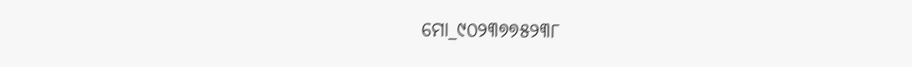ମୋ_୯୦୨୩୭୭୫୨୩୮